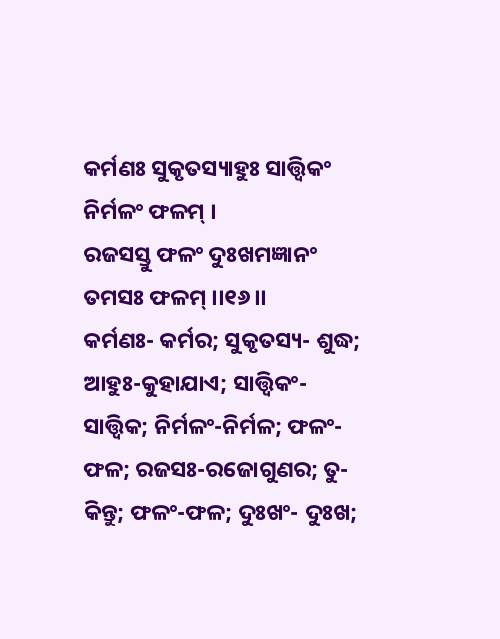କର୍ମଣଃ ସୁକୃତସ୍ୟାହୁଃ ସାତ୍ତ୍ୱିକଂ ନିର୍ମଳଂ ଫଳମ୍ ।
ରଜସସ୍ତୁ ଫଳଂ ଦୁଃଖମଜ୍ଞାନଂ ତମସଃ ଫଳମ୍ ।।୧୬।।
କର୍ମଣଃ- କର୍ମର; ସୁକୃତସ୍ୟ- ଶୁଦ୍ଧ; ଆହୁଃ-କୁହାଯାଏ; ସାତ୍ତ୍ୱିକଂ- ସାତ୍ତ୍ୱିକ; ନିର୍ମଳଂ-ନିର୍ମଳ; ଫଳଂ-ଫଳ; ରଜସଃ-ରଜୋଗୁଣର; ତୁ- କିନ୍ତୁ; ଫଳଂ-ଫଳ; ଦୁଃଖଂ- ଦୁଃଖ;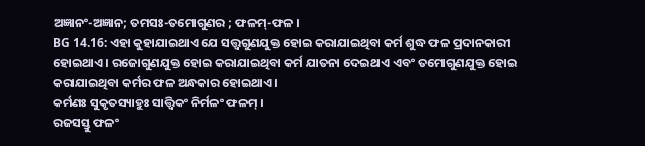ଅଜ୍ଞାନଂ-ଅଜ୍ଞାନ; ତମସଃ-ତମୋଗୁଣର ; ଫଳମ୍-ଫଳ ।
BG 14.16: ଏହା କୁହାଯାଇଥାଏ ଯେ ସତ୍ତ୍ୱଗୁଣଯୁକ୍ତ ହୋଇ କରାଯାଇଥିବା କର୍ମ ଶୁଦ୍ଧ ଫଳ ପ୍ରଦାନକାରୀ ହୋଇଥାଏ । ରଜୋଗୁଣଯୁକ୍ତ ହୋଇ କରାଯାଇଥିବା କର୍ମ ଯାତନା ଦେଇଥାଏ ଏବଂ ତମୋଗୁଣଯୁକ୍ତ ହୋଇ କରାଯାଇଥିବା କର୍ମର ଫଳ ଅନ୍ଧକାର ହୋଇଥାଏ ।
କର୍ମଣଃ ସୁକୃତସ୍ୟାହୁଃ ସାତ୍ତ୍ୱିକଂ ନିର୍ମଳଂ ଫଳମ୍ ।
ରଜସସ୍ତୁ ଫଳଂ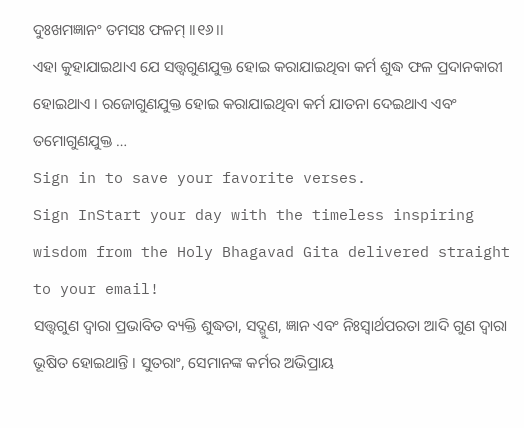ଦୁଃଖମଜ୍ଞାନଂ ତମସଃ ଫଳମ୍ ।।୧୬।।
ଏହା କୁହାଯାଇଥାଏ ଯେ ସତ୍ତ୍ୱଗୁଣଯୁକ୍ତ ହୋଇ କରାଯାଇଥିବା କର୍ମ ଶୁଦ୍ଧ ଫଳ ପ୍ରଦାନକାରୀ ହୋଇଥାଏ । ରଜୋଗୁଣଯୁକ୍ତ ହୋଇ କରାଯାଇଥିବା କର୍ମ ଯାତନା ଦେଇଥାଏ ଏବଂ ତମୋଗୁଣଯୁକ୍ତ …
Sign in to save your favorite verses.
Sign InStart your day with the timeless inspiring wisdom from the Holy Bhagavad Gita delivered straight to your email!
ସତ୍ତ୍ୱଗୁଣ ଦ୍ୱାରା ପ୍ରଭାବିତ ବ୍ୟକ୍ତି ଶୁଦ୍ଧତା, ସଦ୍ଗୁଣ, ଜ୍ଞାନ ଏବଂ ନିଃସ୍ୱାର୍ଥପରତା ଆଦି ଗୁଣ ଦ୍ୱାରା ଭୂଷିତ ହୋଇଥାନ୍ତି । ସୁତରାଂ, ସେମାନଙ୍କ କର୍ମର ଅଭିପ୍ରାୟ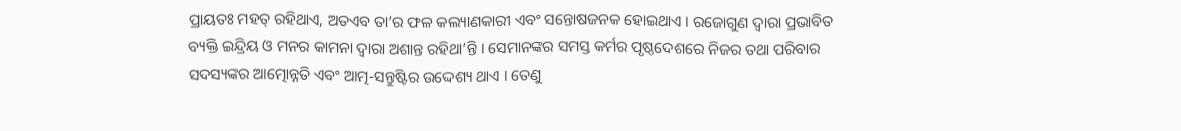ପ୍ରାୟତଃ ମହତ୍ ରହିଥାଏ, ଅତଏବ ତା’ର ଫଳ କଲ୍ୟାଣକାରୀ ଏବଂ ସନ୍ତୋଷଜନକ ହୋଇଥାଏ । ରଜୋଗୁଣ ଦ୍ୱାରା ପ୍ରଭାବିତ ବ୍ୟକ୍ତି ଇନ୍ଦ୍ରିୟ ଓ ମନର କାମନା ଦ୍ୱାରା ଅଶାନ୍ତ ରହିଥା’ନ୍ତି । ସେମାନଙ୍କର ସମସ୍ତ କର୍ମର ପୃଷ୍ଠଦେଶରେ ନିଜର ତଥା ପରିବାର ସଦସ୍ୟଙ୍କର ଆତ୍ମୋନ୍ନତି ଏବଂ ଆତ୍ମ-ସନ୍ତୁଷ୍ଟିର ଉଦ୍ଦେଶ୍ୟ ଥାଏ । ତେଣୁ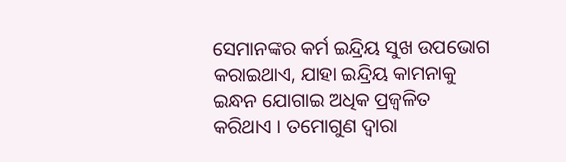ସେମାନଙ୍କର କର୍ମ ଇନ୍ଦ୍ରିୟ ସୁଖ ଉପଭୋଗ କରାଇଥାଏ, ଯାହା ଇନ୍ଦ୍ରିୟ କାମନାକୁ ଇନ୍ଧନ ଯୋଗାଇ ଅଧିକ ପ୍ରଜ୍ୱଳିତ କରିଥାଏ । ତମୋଗୁଣ ଦ୍ୱାରା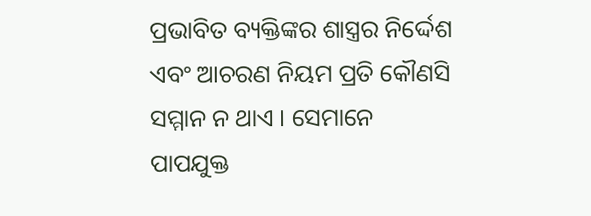ପ୍ରଭାବିତ ବ୍ୟକ୍ତିଙ୍କର ଶାସ୍ତ୍ରର ନିର୍ଦ୍ଦେଶ ଏବଂ ଆଚରଣ ନିୟମ ପ୍ରତି କୌଣସି ସମ୍ମାନ ନ ଥାଏ । ସେମାନେ ପାପଯୁକ୍ତ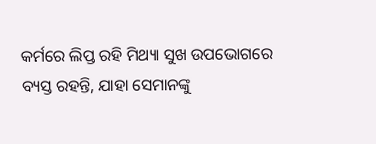କର୍ମରେ ଲିପ୍ତ ରହି ମିଥ୍ୟା ସୁଖ ଉପଭୋଗରେ ବ୍ୟସ୍ତ ରହନ୍ତି, ଯାହା ସେମାନଙ୍କୁ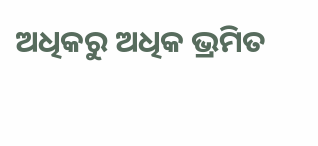ଅଧିକରୁ ଅଧିକ ଭ୍ରମିତ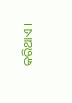କରିଥାଏ ।